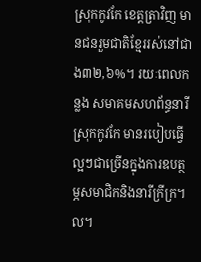ស្រុកកូវកែ ខេត្តត្រាវិញ មានជនរួមជាតិខ្មែររស់នៅជាង៣២,៦%។ រយៈពេលកន្លង សមាគមសហព័ន្ធនារីស្រុកកូវកែ មានរបៀបធ្វើល្អៗជាច្រើនក្នុងការឧបត្ថម្ភសមាជិកនិងនារីក្រីក្រ។ល។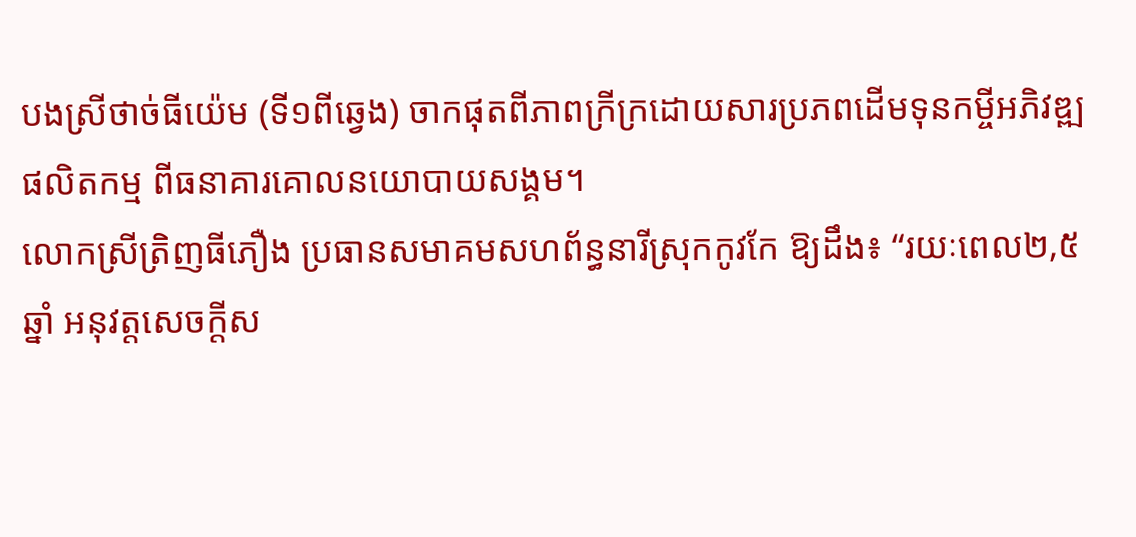បងស្រីថាច់ធីយ៉េម (ទី១ពីឆ្វេង) ចាកផុតពីភាពក្រីក្រដោយសារប្រភពដើមទុនកម្ចីអភិវឌ្ឍផលិតកម្ម ពីធនាគារគោលនយោបាយសង្គម។
លោកស្រីត្រិញធីភឿង ប្រធានសមាគមសហព័ន្ធនារីស្រុកកូវកែ ឱ្យដឹង៖ “រយៈពេល២,៥ឆ្នាំ អនុវត្តសេចក្តីស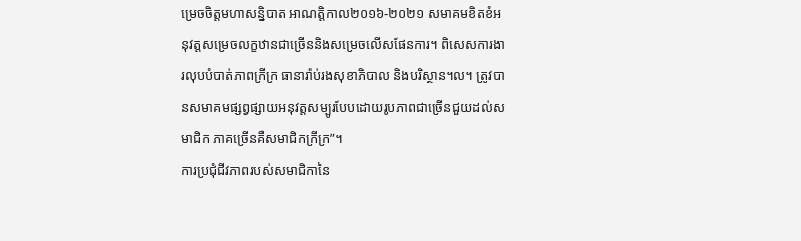ម្រេចចិត្តមហាសន្និបាត អាណត្តិកាល២០១៦-២០២១ សមាគមខិតខំអនុវត្តសម្រេចលក្ខឋានជាច្រើននិងសម្រេចលើសផែនការ។ ពិសេសការងារលុបបំបាត់ភាពក្រីក្រ ធានារ៉ាប់រងសុខាភិបាល និងបរិស្ថាន។ល។ ត្រូវបានសមាគមផ្សព្វផ្សាយអនុវត្តសម្បូរបែបដោយរូបភាពជាច្រើនជួយដល់សមាជិក ភាគច្រើនគឺសមាជិកក្រីក្រ”។
ការប្រជុំជីវភាពរបស់សមាជិកានៃ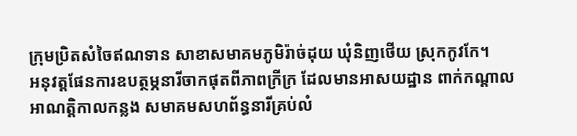ក្រុមប្រិតសំចៃឥណទាន សាខាសមាគមភូមិរ៉ាច់ដុយ ឃុំនិញថើយ ស្រុកកូវកែ។
អនុវត្តផែនការឧបត្ថម្ភនារីចាកផុតពីភាពក្រីក្រ ដែលមានអាសយដ្ឋាន ពាក់កណ្តាលអាណត្តិកាលកន្លង សមាគមសហព័ន្ធនារីគ្រប់លំ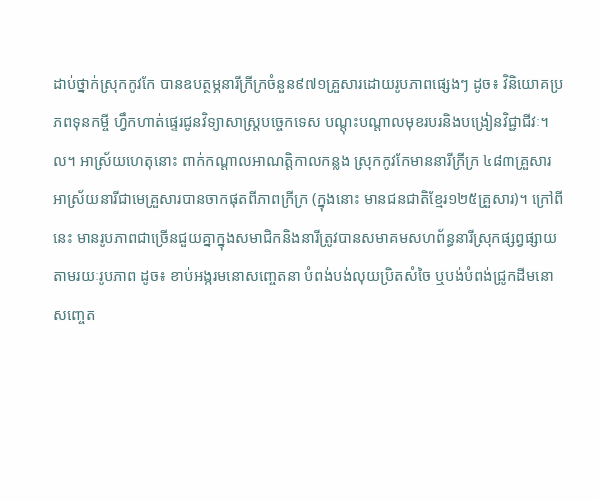ដាប់ថ្នាក់ស្រុកកូវកែ បានឧបត្ថម្ភនារីក្រីក្រចំនួន៩៧១គ្រួសារដោយរូបភាពផ្សេងៗ ដូច៖ វិនិយោគប្រភពទុនកម្ចី ហ្វឹកហាត់ផ្ទេរជូនវិទ្យាសាស្រ្តបច្ចេកទេស បណ្ដុះបណ្ដាលមុខរបរនិងបង្រៀនវិជ្ជាជីវៈ។ល។ អាស្រ័យហេតុនោះ ពាក់កណ្តាលអាណត្តិកាលកន្លង ស្រុកកូវកែមាននារីក្រីក្រ ៤៨៣គ្រួសារ អាស្រ័យនារីជាមេគ្រួសារបានចាកផុតពីភាពក្រីក្រ (ក្នុងនោះ មានជនជាតិខ្មែរ១២៥គ្រួសារ)។ ក្រៅពីនេះ មានរូបភាពជាច្រើនជួយគ្នាក្នុងសមាជិកនិងនារីត្រូវបានសមាគមសហព័ន្ធនារីស្រុកផ្សព្វផ្សាយ តាមរយៈរូបភាព ដូច៖ ខាប់អង្ករមនោសញ្ចេតនា បំពង់បង់លុយប្រិតសំចៃ ឬបង់បំពង់ជ្រូកដីមនោសញ្ចេត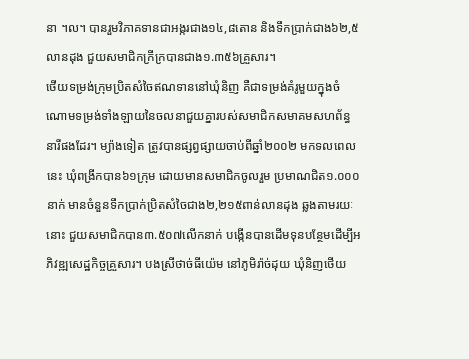នា ។ល។ បានរួមវិភាគទានជាអង្ករជាង១៤,៨តោន និងទឹកប្រាក់ជាង៦២,៥លានដុង ជួយសមាជិកក្រីក្របានជាង១.៣៥៦គ្រួសារ។
ថើយទម្រង់ក្រុមប្រិតសំចៃឥណទាននៅឃុំនិញ គឺជាទម្រង់គំរូមួយក្នុងចំណោមទម្រង់ទាំងឡាយនៃចលនាជួយគ្នារបស់សមាជិកសមាគមសហព័ន្ធនារីផងដែរ។ ម្យ៉ាងទៀត ត្រូវបានផ្សព្វផ្សាយចាប់ពីឆ្នាំ២០០២ មកទលពេលនេះ ឃុំពង្រីកបាន៦១ក្រុម ដោយមានសមាជិកចូលរួម ប្រមាណជិត១.០០០នាក់ មានចំនួនទឹកប្រាក់ប្រិតសំចៃជាង២,២១៥ពាន់លានដុង ឆ្លងតាមរយៈនោះ ជួយសមាជិកបាន៣.៥០៧លើកនាក់ បង្កើនបានដើមទុនបន្ថែមដើម្បីអភិវឌ្ឍសេដ្ឋកិច្ចគ្រួសារ។ បងស្រីថាច់ធីយ៉េម នៅភូមិរ៉ាច់ដុយ ឃុំនិញថើយ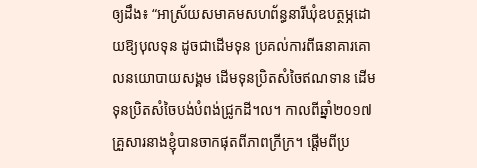ឲ្យដឹង៖ “អាស្រ័យសមាគមសហព័ន្ធនារីឃុំឧបត្ថម្ភដោយឱ្យបុលទុន ដូចជាដើមទុន ប្រគល់ការពីធនាគារគោលនយោបាយសង្គម ដើមទុនប្រិតសំចៃឥណទាន ដើមទុនប្រិតសំចៃបង់បំពង់ជ្រូកដី។ល។ កាលពីឆ្នាំ២០១៧ គ្រួសារនាងខ្ញុំបានចាកផុតពីភាពក្រីក្រ។ ផ្តើមពីប្រ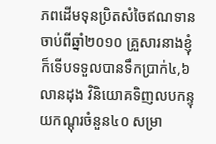ភពដើមទុនប្រិតសំចៃឥណទានចាប់ពីឆ្នាំ២០១០ គ្រួសារនាងខ្ញុំក៏ទើបទទួលបានទឹកប្រាក់៤,៦លានដុង វិនិយោគទិញលបកន្ទុយកណ្តុរចំនួន៤០ សម្រា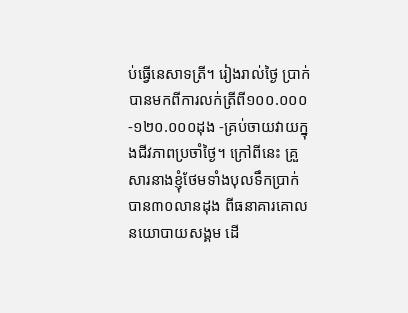ប់ធ្វើនេសាទត្រី។ រៀងរាល់ថ្ងៃ ប្រាក់បានមកពីការលក់ត្រីពី១០០.០០០-១២០.០០០ដុង -គ្រប់ចាយវាយក្នុងជីវភាពប្រចាំថ្ងៃ។ ក្រៅពីនេះ គ្រួសារនាងខ្ញុំថែមទាំងបុលទឹកប្រាក់បាន៣០លានដុង ពីធនាគារគោលនយោបាយសង្គម ដើ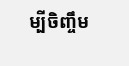ម្បីចិញ្ចឹម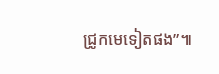ជ្រូកមេទៀតផង”៕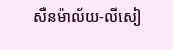សឺនម៉ាល័យ-លីសៀ